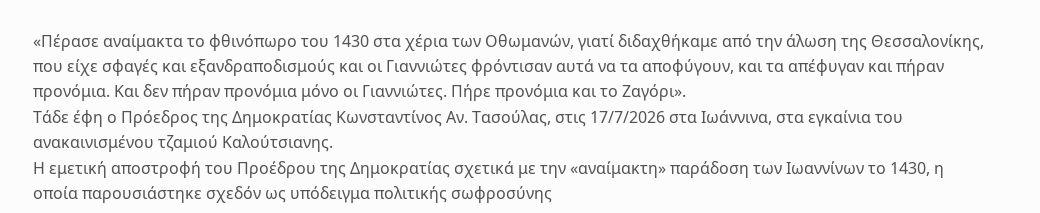«Πέρασε αναίμακτα το φθινόπωρο του 1430 στα χέρια των Οθωμανών, γιατί διδαχθήκαμε από την άλωση της Θεσσαλονίκης, που είχε σφαγές και εξανδραποδισμούς και οι Γιαννιώτες φρόντισαν αυτά να τα αποφύγουν, και τα απέφυγαν και πήραν προνόμια. Και δεν πήραν προνόμια μόνο οι Γιαννιώτες. Πήρε προνόμια και το Ζαγόρι».
Τάδε έφη ο Πρόεδρος της Δημοκρατίας Κωνσταντίνος Αν. Τασούλας, στις 17/7/2026 στα Ιωάννινα, στα εγκαίνια του ανακαινισμένου τζαμιού Καλούτσιανης.
Η εμετική αποστροφή του Προέδρου της Δημοκρατίας σχετικά με την «αναίμακτη» παράδοση των Ιωαννίνων το 1430, η οποία παρουσιάστηκε σχεδόν ως υπόδειγμα πολιτικής σωφροσύνης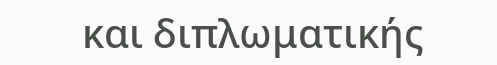και διπλωματικής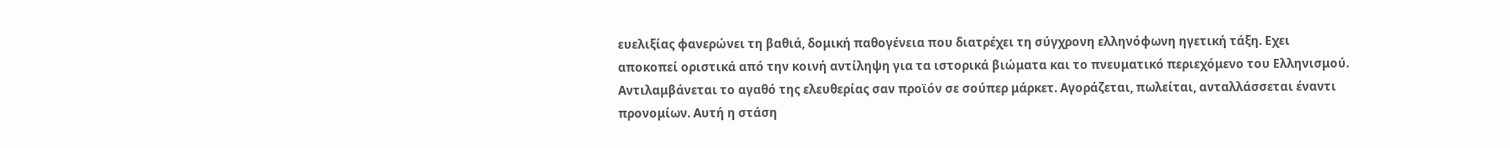ευελιξίας φανερώνει τη βαθιά, δομική παθογένεια που διατρέχει τη σύγχρονη ελληνόφωνη ηγετική τάξη. Εχει αποκοπεί οριστικά από την κοινή αντίληψη για τα ιστορικά βιώματα και το πνευματικό περιεχόμενο του Ελληνισμού. Αντιλαμβάνεται το αγαθό της ελευθερίας σαν προϊόν σε σούπερ μάρκετ. Αγοράζεται, πωλείται, ανταλλάσσεται έναντι προνομίων. Αυτή η στάση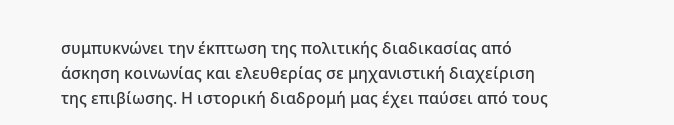συμπυκνώνει την έκπτωση της πολιτικής διαδικασίας από άσκηση κοινωνίας και ελευθερίας σε μηχανιστική διαχείριση της επιβίωσης. Η ιστορική διαδρομή μας έχει παύσει από τους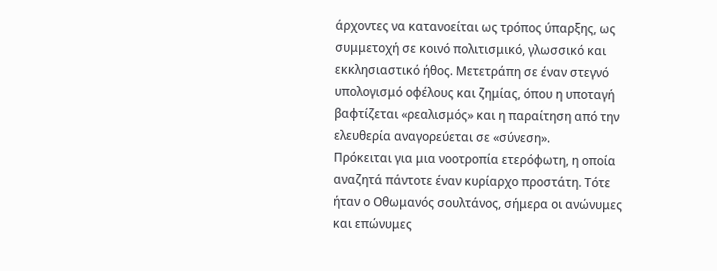άρχοντες να κατανοείται ως τρόπος ύπαρξης, ως συμμετοχή σε κοινό πολιτισμικό, γλωσσικό και εκκλησιαστικό ήθος. Μετετράπη σε έναν στεγνό υπολογισμό οφέλους και ζημίας, όπου η υποταγή βαφτίζεται «ρεαλισμός» και η παραίτηση από την ελευθερία αναγορεύεται σε «σύνεση».
Πρόκειται για μια νοοτροπία ετερόφωτη, η οποία αναζητά πάντοτε έναν κυρίαρχο προστάτη. Τότε ήταν ο Οθωμανός σουλτάνος, σήμερα οι ανώνυμες και επώνυμες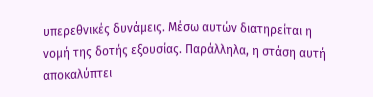υπερεθνικές δυνάμεις. Μέσω αυτών διατηρείται η νομή της δοτής εξουσίας. Παράλληλα, η στάση αυτή αποκαλύπτει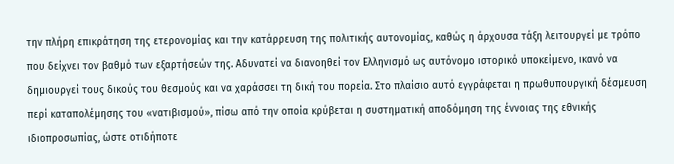την πλήρη επικράτηση της ετερονομίας και την κατάρρευση της πολιτικής αυτονομίας, καθώς η άρχουσα τάξη λειτουργεί με τρόπο που δείχνει τον βαθμό των εξαρτήσεών της. Αδυνατεί να διανοηθεί τον Ελληνισμό ως αυτόνομο ιστορικό υποκείμενο, ικανό να δημιουργεί τους δικούς του θεσμούς και να χαράσσει τη δική του πορεία. Στο πλαίσιο αυτό εγγράφεται η πρωθυπουργική δέσμευση περί καταπολέμησης του «νατιβισμού», πίσω από την οποία κρύβεται η συστηματική αποδόμηση της έννοιας της εθνικής ιδιοπροσωπίας, ώστε οτιδήποτε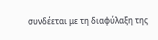συνδέεται με τη διαφύλαξη της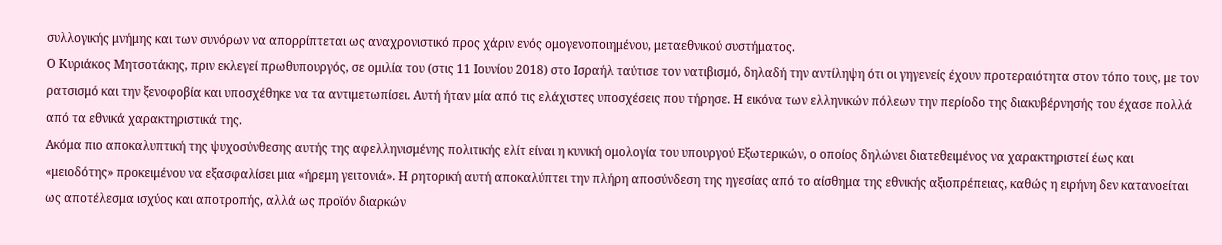συλλογικής μνήμης και των συνόρων να απορρίπτεται ως αναχρονιστικό προς χάριν ενός ομογενοποιημένου, μεταεθνικού συστήματος.
Ο Κυριάκος Μητσοτάκης, πριν εκλεγεί πρωθυπουργός, σε ομιλία του (στις 11 Ιουνίου 2018) στο Ισραήλ ταύτισε τον νατιβισμό, δηλαδή την αντίληψη ότι οι γηγενείς έχουν προτεραιότητα στον τόπο τους, με τον ρατσισμό και την ξενοφοβία και υποσχέθηκε να τα αντιμετωπίσει. Αυτή ήταν μία από τις ελάχιστες υποσχέσεις που τήρησε. Η εικόνα των ελληνικών πόλεων την περίοδο της διακυβέρνησής του έχασε πολλά από τα εθνικά χαρακτηριστικά της.
Ακόμα πιο αποκαλυπτική της ψυχοσύνθεσης αυτής της αφελληνισμένης πολιτικής ελίτ είναι η κυνική ομολογία του υπουργού Εξωτερικών, ο οποίος δηλώνει διατεθειμένος να χαρακτηριστεί έως και «μειοδότης» προκειμένου να εξασφαλίσει μια «ήρεμη γειτονιά». Η ρητορική αυτή αποκαλύπτει την πλήρη αποσύνδεση της ηγεσίας από το αίσθημα της εθνικής αξιοπρέπειας, καθώς η ειρήνη δεν κατανοείται ως αποτέλεσμα ισχύος και αποτροπής, αλλά ως προϊόν διαρκών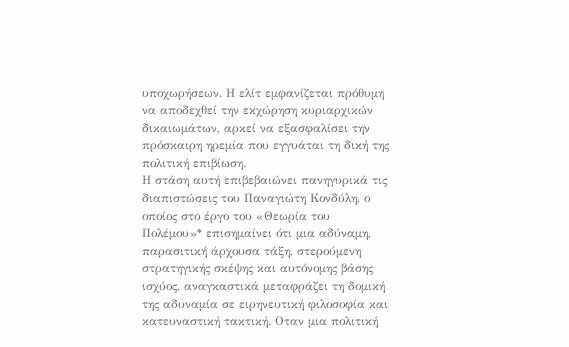υποχωρήσεων. Η ελίτ εμφανίζεται πρόθυμη να αποδεχθεί την εκχώρηση κυριαρχικών δικαιωμάτων, αρκεί να εξασφαλίσει την πρόσκαιρη ηρεμία που εγγυάται τη δική της πολιτική επιβίωση.
Η στάση αυτή επιβεβαιώνει πανηγυρικά τις διαπιστώσεις του Παναγιώτη Κονδύλη, ο οποίος στο έργο του «Θεωρία του Πολέμου»* επισημαίνει ότι μια αδύναμη, παρασιτική άρχουσα τάξη, στερούμενη στρατηγικής σκέψης και αυτόνομης βάσης ισχύος, αναγκαστικά μεταφράζει τη δομική της αδυναμία σε ειρηνευτική φιλοσοφία και κατευναστική τακτική. Οταν μια πολιτική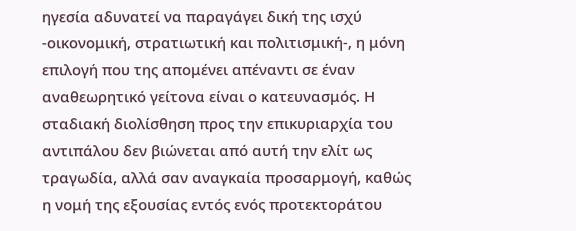ηγεσία αδυνατεί να παραγάγει δική της ισχύ -οικονομική, στρατιωτική και πολιτισμική-, η μόνη επιλογή που της απομένει απέναντι σε έναν αναθεωρητικό γείτονα είναι ο κατευνασμός. Η σταδιακή διολίσθηση προς την επικυριαρχία του αντιπάλου δεν βιώνεται από αυτή την ελίτ ως τραγωδία, αλλά σαν αναγκαία προσαρμογή, καθώς η νομή της εξουσίας εντός ενός προτεκτοράτου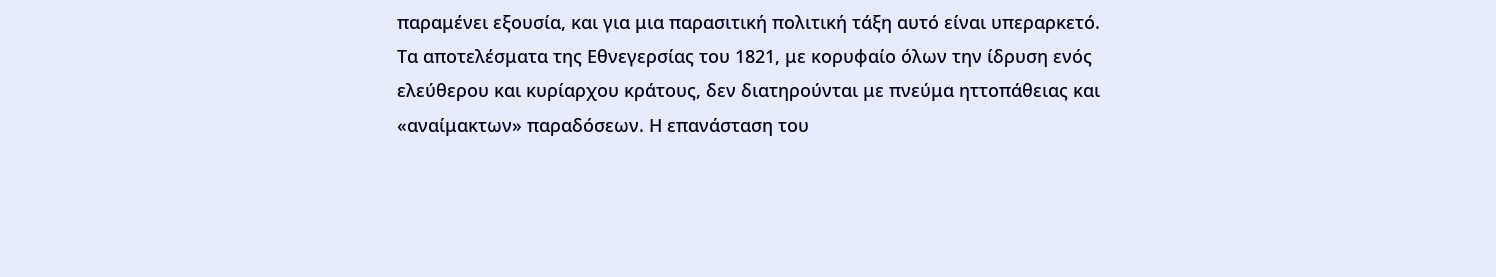παραμένει εξουσία, και για μια παρασιτική πολιτική τάξη αυτό είναι υπεραρκετό.
Τα αποτελέσματα της Εθνεγερσίας του 1821, με κορυφαίο όλων την ίδρυση ενός ελεύθερου και κυρίαρχου κράτους, δεν διατηρούνται με πνεύμα ηττοπάθειας και «αναίμακτων» παραδόσεων. Η επανάσταση του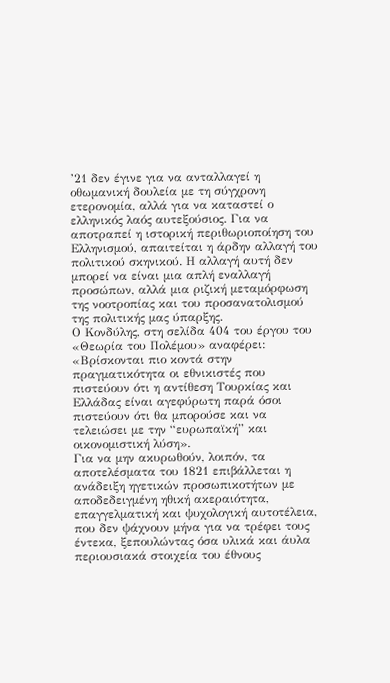’21 δεν έγινε για να ανταλλαγεί η οθωμανική δουλεία με τη σύγχρονη ετερονομία, αλλά για να καταστεί ο ελληνικός λαός αυτεξούσιος. Για να αποτραπεί η ιστορική περιθωριοποίηση του Ελληνισμού, απαιτείται η άρδην αλλαγή του πολιτικού σκηνικού. Η αλλαγή αυτή δεν μπορεί να είναι μια απλή εναλλαγή προσώπων, αλλά μια ριζική μεταμόρφωση της νοοτροπίας και του προσανατολισμού της πολιτικής μας ύπαρξης.
Ο Κονδύλης, στη σελίδα 404 του έργου του «Θεωρία του Πολέμου» αναφέρει: «Βρίσκονται πιο κοντά στην πραγματικότητα οι εθνικιστές που πιστεύουν ότι η αντίθεση Τουρκίας και Ελλάδας είναι αγεφύρωτη παρά όσοι πιστεύουν ότι θα μπορούσε και να τελειώσει με την “ευρωπαϊκή” και οικονομιστική λύση».
Για να μην ακυρωθούν, λοιπόν, τα αποτελέσματα του 1821 επιβάλλεται η ανάδειξη ηγετικών προσωπικοτήτων με αποδεδειγμένη ηθική ακεραιότητα, επαγγελματική και ψυχολογική αυτοτέλεια, που δεν ψάχνουν μήνα για να τρέφει τους έντεκα, ξεπουλώντας όσα υλικά και άυλα περιουσιακά στοιχεία του έθνους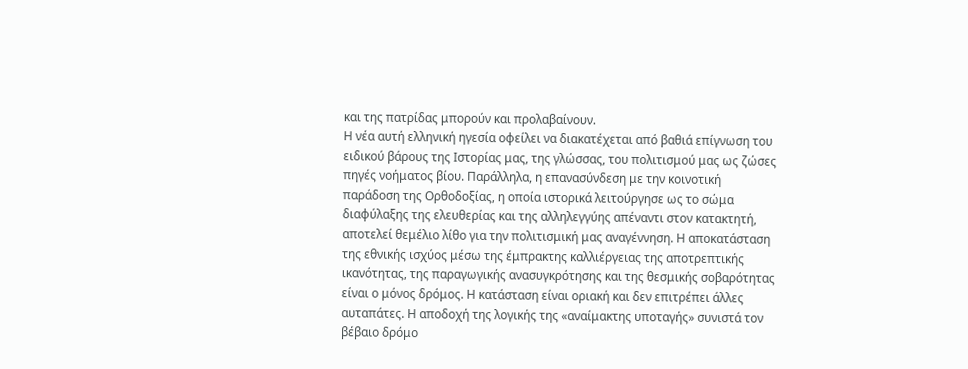και της πατρίδας μπορούν και προλαβαίνουν.
Η νέα αυτή ελληνική ηγεσία οφείλει να διακατέχεται από βαθιά επίγνωση του ειδικού βάρους της Ιστορίας μας, της γλώσσας, του πολιτισμού μας ως ζώσες πηγές νοήματος βίου. Παράλληλα, η επανασύνδεση με την κοινοτική παράδοση της Ορθοδοξίας, η οποία ιστορικά λειτούργησε ως το σώμα διαφύλαξης της ελευθερίας και της αλληλεγγύης απέναντι στον κατακτητή, αποτελεί θεμέλιο λίθο για την πολιτισμική μας αναγέννηση. Η αποκατάσταση της εθνικής ισχύος μέσω της έμπρακτης καλλιέργειας της αποτρεπτικής ικανότητας, της παραγωγικής ανασυγκρότησης και της θεσμικής σοβαρότητας είναι ο μόνος δρόμος. Η κατάσταση είναι οριακή και δεν επιτρέπει άλλες αυταπάτες. Η αποδοχή της λογικής της «αναίμακτης υποταγής» συνιστά τον βέβαιο δρόμο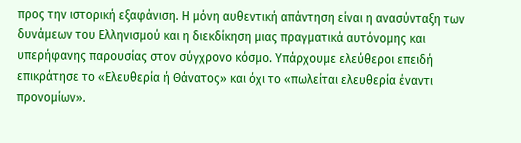προς την ιστορική εξαφάνιση. Η μόνη αυθεντική απάντηση είναι η ανασύνταξη των δυνάμεων του Ελληνισμού και η διεκδίκηση μιας πραγματικά αυτόνομης και υπερήφανης παρουσίας στον σύγχρονο κόσμο. Υπάρχουμε ελεύθεροι επειδή επικράτησε το «Ελευθερία ή Θάνατος» και όχι το «πωλείται ελευθερία έναντι προνομίων».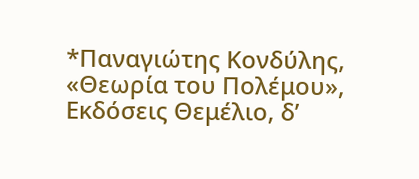*Παναγιώτης Κονδύλης, «Θεωρία του Πολέμου», Εκδόσεις Θεμέλιο, δ’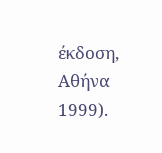έκδοση, Αθήνα 1999).